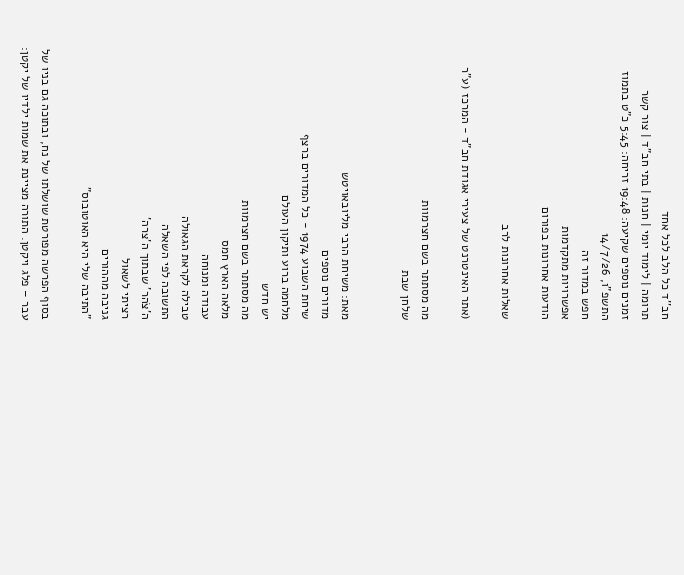חב''ד כל הלב לכל אחד
תרומה | לימוד יומי | חנות | בתי חב"ד | צור קשר
זמנים נוספים שקיעה: 19:48 זריחה: 5:45 כ"ט בתמוז התשפ"ו, 14/7/26
חפש במדור זה
אפשרויות מתקדמות
הודעות אחרונות בפורום

שאלות אחרונות לרב

(אתר האינטרנט של צעירי אגודת חב"ד - המרכז (ע"ר

מה מסתתר בשם חצרמוות
שלחן שבת


מאת: משיחת הרבי מליובאויטש
מדורים נוספים
שיחת השבוע 1974 - כל המדורים ברצף
מלחמה ברוע ותיקון העולם
יש חדש
מה מסתתר בשם חצרמוות
מלאה הארץ חמס
עבודה ומנוחה
טבילה לקראת הגאולה
התשובה לפי השאלה
ה'צֹהר' שבתוך ה'צרה'
רציתי לשאול
גניבה מההורים
"התיבה שלי היא האוטובוס"

בסוף הפרשה מפורטת שושלתו של נח, ובתוכה גם בניו של עבר – פלג ויקטן. התורה מציינת את שמות ילדיו של יקטן: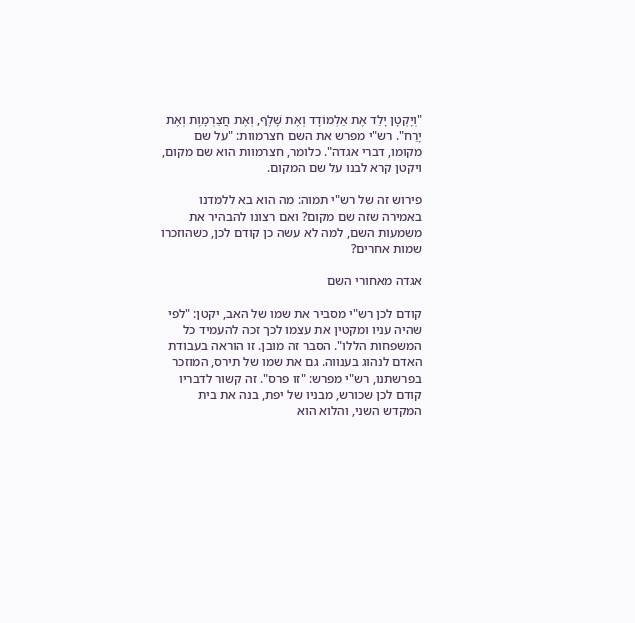"וְיָקְטָן יָלַד אֶת אַלְמוֹדָד וְאֶת שָׁלֶף, וְאֶת חֲצַרְמָוֶת וְאֶת יָרַח". רש"י מפרש את השם חצרמוות: "על שם מקומו, דברי אגדה". כלומר, חצרמוות הוא שם מקום, ויקטן קרא לבנו על שם המקום.

פירוש זה של רש"י תמוה: מה הוא בא ללמדנו באמירה שזה שם מקום? ואם רצונו להבהיר את משמעות השם, למה לא עשה כן קודם לכן, כשהוזכרו שמות אחרים?

אגדה מאחורי השם

קודם לכן רש"י מסביר את שמו של האב, יקטן: "לפי שהיה עניו ומקטין את עצמו לכך זכה להעמיד כל המשפחות הללו". הסבר זה מובן. זו הוראה בעבודת האדם לנהוג בענווה. גם את שמו של תירס, המוזכר בפרשתנו, רש"י מפרש: "זו פרס". זה קשור לדבריו קודם לכן שכורש, מבניו של יפת, בנה את בית המקדש השני, והלוא הוא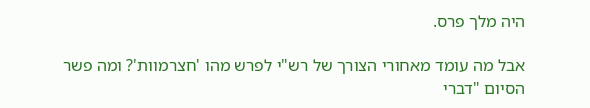היה מלך פרס.

אבל מה עומד מאחורי הצורך של רש"י לפרש מהו 'חצרמוות'? ומה פשר הסיום "דברי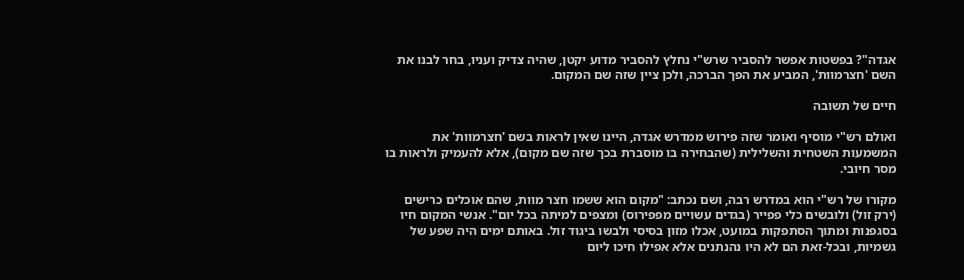אגדה"? בפשטות אפשר להסביר שרש"י נחלץ להסביר מדוע יקטן, שהיה צדיק ועניו, בחר לבנו את השם 'חצרמוות', המביע את הפך הברכה, ולכן ציין שזה שם המקום.

חיים של תשובה

ואולם רש"י מוסיף ואומר שזה פירוש ממדרש אגדה, היינו שאין לראות בשם 'חצרמוות' את המשמעות השטחית והשלילית (שהבחירה בו מוסברת בכך שזה שם מקום), אלא להעמיק ולראות בו מסר חיובי.

מקורו של רש"י הוא במדרש רבה, ושם נכתב: "מקום הוא ששמו חצר מוות, שהם אוכלים כרישים (ירק זול) ולובשים כלי פפייר (בגדים עשויים מפפירוס) ומצפים למיתה בכל יום". אנשי המקום חיו בסגפנות ומתוך הסתפקות במועט, אכלו מזון בסיסי ולבשו ביגוד זול. באותם ימים היה שפע של גשמיות, ובכל-זאת הם לא היו נהנתנים אלא אפילו חיכו ליום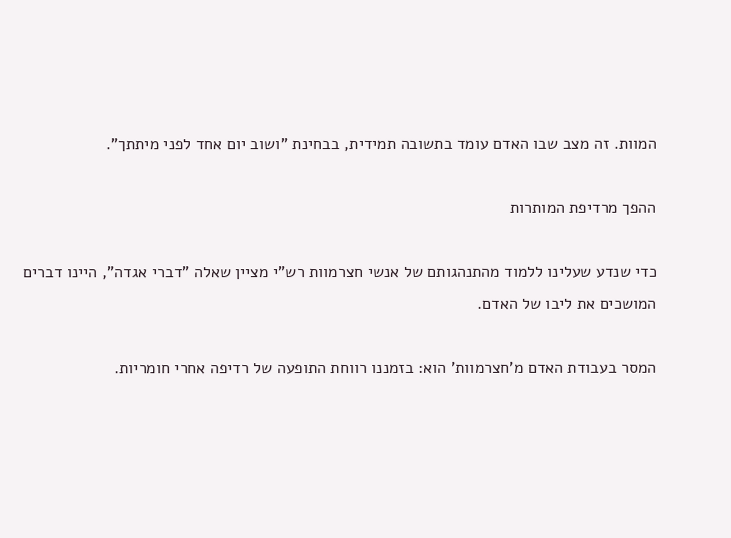המוות. זה מצב שבו האדם עומד בתשובה תמידית, בבחינת "ושוב יום אחד לפני מיתתך".

ההפך מרדיפת המותרות

כדי שנדע שעלינו ללמוד מהתנהגותם של אנשי חצרמוות רש"י מציין שאלה "דברי אגדה", היינו דברים המושכים את ליבו של האדם.

המסר בעבודת האדם מ'חצרמוות' הוא: בזמננו רווחת התופעה של רדיפה אחרי חומריות.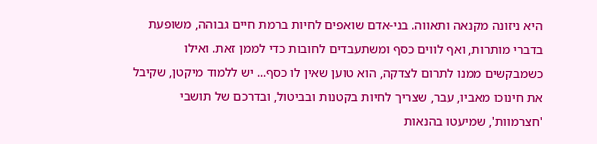היא ניזונה מקנאה ותאווה. בני-אדם שואפים לחיות ברמת חיים גבוהה, משופעת בדברי מותרות, ואף לווים כסף ומשתעבדים לחובות כדי לממן זאת. ואילו כשמבקשים ממנו לתרום לצדקה, הוא טוען שאין לו כסף... יש ללמוד מיקטן, שקיבל את חינוכו מאביו, עבר, שצריך לחיות בקטנות ובביטול, ובדרכם של תושבי 'חצרמוות', שמיעטו בהנאות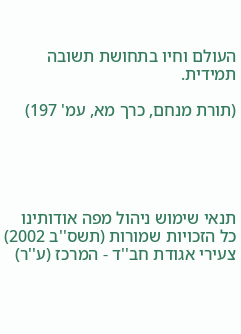העולם וחיו בתחושת תשובה תמידית.

(תורת מנחם, כרך מא, עמ' 197)





תנאי שימוש ניהול מפה אודותינו כל הזכויות שמורות (תשס''ב 2002) צעירי אגודת חב''ד - המרכז (ע''ר)